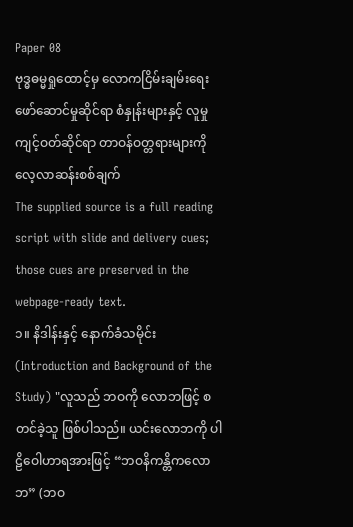Paper 08
ဗုဒ္ဓဓမ္မရှုထောင့်မှ လောကငြိမ်းချမ်းရေး ဖော်ဆောင်မှုဆိုင်ရာ စံနှုန်းများနှင့် လူမှုကျင့်ဝတ်ဆိုင်ရာ တာဝန်ဝတ္တရားများကို လေ့လာဆန်းစစ်ချက်
The supplied source is a full reading script with slide and delivery cues; those cues are preserved in the webpage-ready text.
၁။ နိဒါန်းနှင့် နောက်ခံသမိုင်း (Introduction and Background of the Study) "လူသည် ဘဝကို လောဘဖြင့် စတင်ခဲ့သူ ဖြစ်ပါသည်။ ယင်းလောဘကို ပါဠိဝေါဟာရအားဖြင့် “ဘဝနိကန္တိကလောဘ” (ဘဝ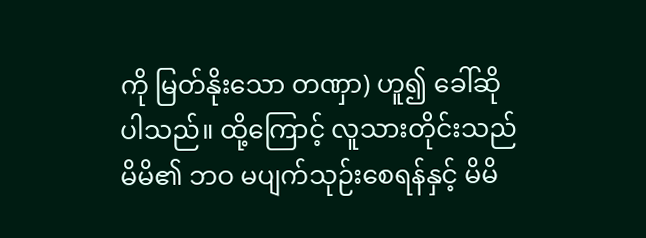ကို မြတ်နိုးသော တဏှာ) ဟူ၍ ခေါ်ဆိုပါသည်။ ထို့ကြောင့် လူသားတိုင်းသည် မိမိ၏ ဘဝ မပျက်သုဉ်းစေရန်နှင့် မိမိ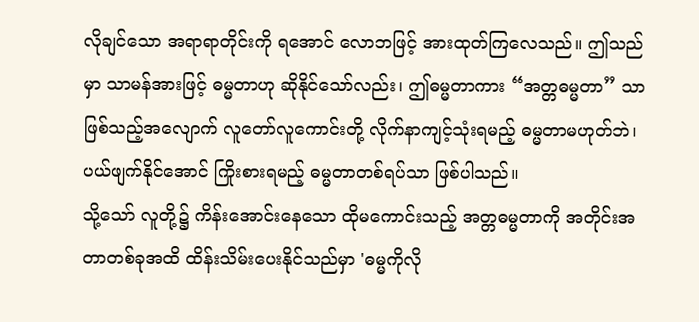လိုချင်သော အရာရာတိုင်းကို ရအောင် လောဘဖြင့် အားထုတ်ကြလေသည်။ ဤသည်မှာ သာမန်အားဖြင့် ဓမ္မတာဟု ဆိုနိုင်သော်လည်း၊ ဤဓမ္မတာကား “အတ္တဓမ္မတာ” သာဖြစ်သည့်အလျောက် လူတော်လူကောင်းတို့ လိုက်နာကျင့်သုံးရမည့် ဓမ္မတာမဟုတ်ဘဲ၊ ပယ်ဖျက်နိုင်အောင် ကြိုးစားရမည့် ဓမ္မတာတစ်ရပ်သာ ဖြစ်ပါသည်။
သို့သော် လူတို့၌ ကိန်းအောင်းနေသော ထိုမကောင်းသည့် အတ္တဓမ္မတာကို အတိုင်းအတာတစ်ခုအထိ ထိန်းသိမ်းပေးနိုင်သည်မှာ 'ဓမ္မကိုလို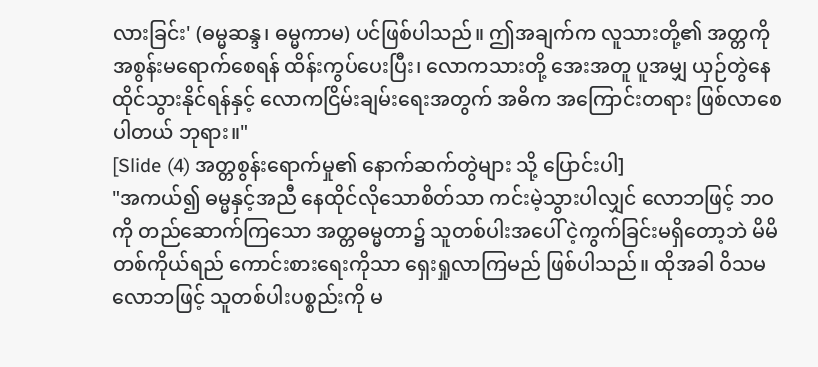လားခြင်း' (ဓမ္မဆန္ဒ၊ ဓမ္မကာမ) ပင်ဖြစ်ပါသည်။ ဤအချက်က လူသားတို့၏ အတ္တကို အစွန်းမရောက်စေရန် ထိန်းကွပ်ပေးပြီး၊ လောကသားတို့ အေးအတူ ပူအမျှ ယှဉ်တွဲနေထိုင်သွားနိုင်ရန်နှင့် လောကငြိမ်းချမ်းရေးအတွက် အဓိက အကြောင်းတရား ဖြစ်လာစေပါတယ် ဘုရား။"
[Slide (4) အတ္တစွန်းရောက်မှု၏ နောက်ဆက်တွဲများ သို့ ပြောင်းပါ]
"အကယ်၍ ဓမ္မနှင့်အညီ နေထိုင်လိုသောစိတ်သာ ကင်းမဲ့သွားပါလျှင် လောဘဖြင့် ဘဝကို တည်ဆောက်ကြသော အတ္တဓမ္မတာ၌ သူတစ်ပါးအပေါ် ငဲ့ကွက်ခြင်းမရှိတော့ဘဲ မိမိတစ်ကိုယ်ရည် ကောင်းစားရေးကိုသာ ရှေးရှုလာကြမည် ဖြစ်ပါသည်။ ထိုအခါ ဝိသမလောဘဖြင့် သူတစ်ပါးပစ္စည်းကို မ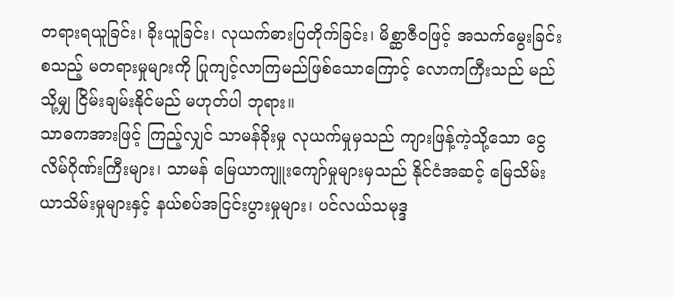တရားရယူခြင်း၊ ခိုးယူခြင်း၊ လုယက်ဓားပြတိုက်ခြင်း၊ မိစ္ဆာဇီဝဖြင့် အသက်မွေးခြင်း စသည့် မတရားမှုများကို ပြုကျင့်လာကြမည်ဖြစ်သောကြောင့် လောကကြီးသည် မည်သို့မျှ ငြိမ်းချမ်းနိုင်မည် မဟုတ်ပါ ဘုရား။
သာဓကအားဖြင့် ကြည့်လျှင် သာမန်ခိုးမှု လုယက်မှုမှသည် ကျားဖြန့်ကဲ့သို့သော ငွေလိမ်ဂိုဏ်းကြီးများ၊ သာမန် မြေယာကျူးကျော်မှုများမှသည် နိုင်ငံအဆင့် မြေသိမ်းယာသိမ်းမှုများနှင့် နယ်စပ်အငြင်းပွားမှုများ၊ ပင်လယ်သမုဒ္ဒ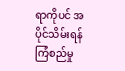ရာကိုပင် အပိုင်သိမ်းရန် ကြံစည်မှု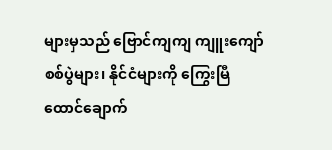များမှသည် ဗြောင်ကျကျ ကျူးကျော်စစ်ပွဲများ၊ နိုင်ငံများကို ကြွေးမြီထောင်ချောက်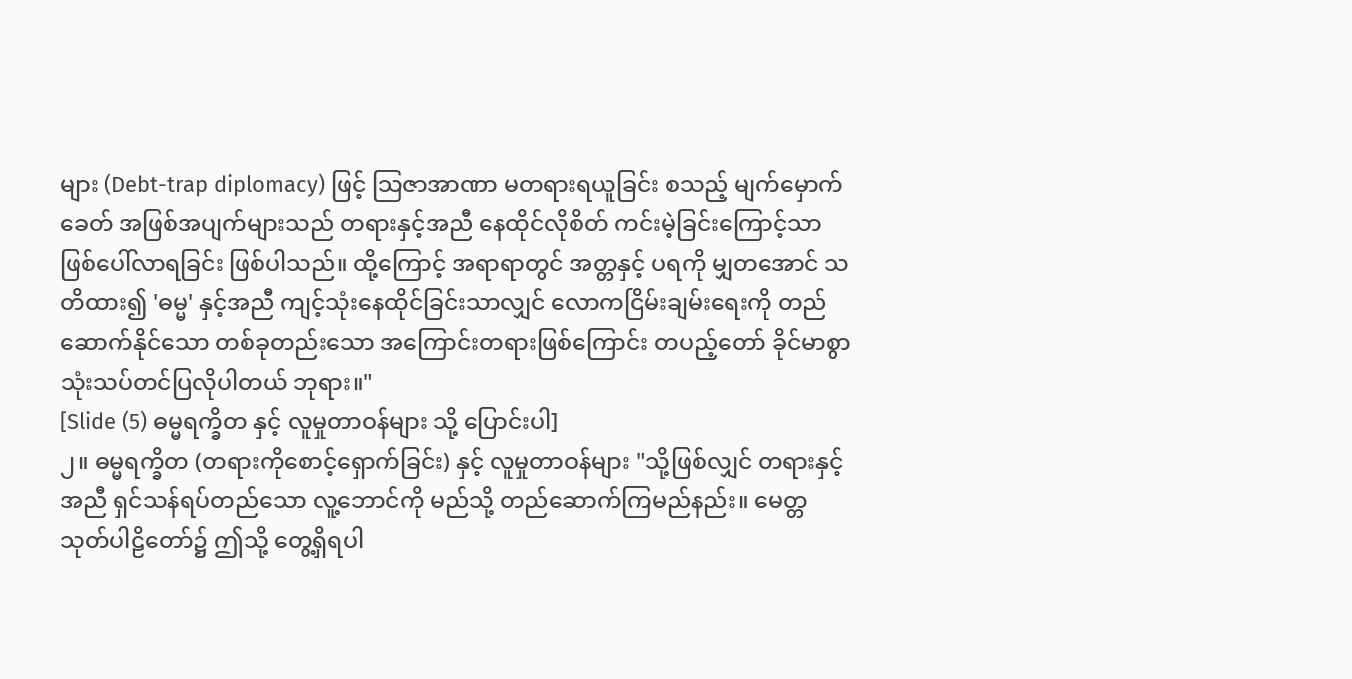များ (Debt-trap diplomacy) ဖြင့် သြဇာအာဏာ မတရားရယူခြင်း စသည့် မျက်မှောက်ခေတ် အဖြစ်အပျက်များသည် တရားနှင့်အညီ နေထိုင်လိုစိတ် ကင်းမဲ့ခြင်းကြောင့်သာ ဖြစ်ပေါ်လာရခြင်း ဖြစ်ပါသည်။ ထို့ကြောင့် အရာရာတွင် အတ္တနှင့် ပရကို မျှတအောင် သတိထား၍ 'ဓမ္မ' နှင့်အညီ ကျင့်သုံးနေထိုင်ခြင်းသာလျှင် လောကငြိမ်းချမ်းရေးကို တည်ဆောက်နိုင်သော တစ်ခုတည်းသော အကြောင်းတရားဖြစ်ကြောင်း တပည့်တော် ခိုင်မာစွာ သုံးသပ်တင်ပြလိုပါတယ် ဘုရား။"
[Slide (5) ဓမ္မရက္ခိတ နှင့် လူမှုတာဝန်များ သို့ ပြောင်းပါ]
၂။ ဓမ္မရက္ခိတ (တရားကိုစောင့်ရှောက်ခြင်း) နှင့် လူမှုတာဝန်များ "သို့ဖြစ်လျှင် တရားနှင့်အညီ ရှင်သန်ရပ်တည်သော လူ့ဘောင်ကို မည်သို့ တည်ဆောက်ကြမည်နည်း။ မေတ္တသုတ်ပါဠိတော်၌ ဤသို့ တွေ့ရှိရပါ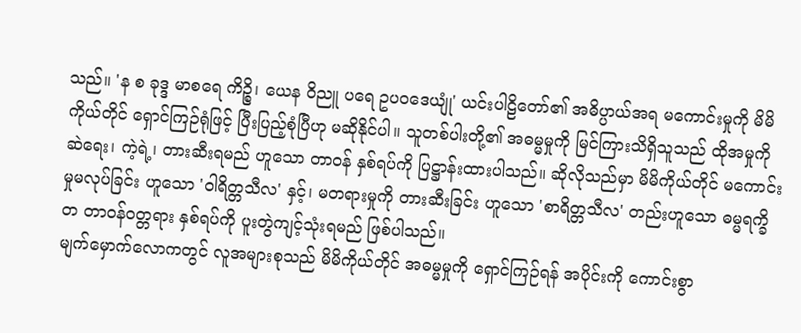သည်။ 'န စ ခုဒ္ဒ မာစရေ ကိဉ္စိ၊ ယေန ဝိညူ ပရေ ဥပဝဒေယျုံ' ယင်းပါဠိတော်၏ အဓိပ္ပာယ်အရ မကောင်းမှုကို မိမိကိုယ်တိုင် ရှောင်ကြဉ်ရုံဖြင့် ပြီးပြည့်စုံပြီဟု မဆိုနိုင်ပါ။ သူတစ်ပါးတို့၏ အဓမ္မမှုကို မြင်ကြားသိရှိသူသည် ထိုအမှုကို ဆဲရေး၊ ကဲ့ရဲ့၊ တားဆီးရမည် ဟူသော တာဝန် နှစ်ရပ်ကို ပြဋ္ဌာန်းထားပါသည်။ ဆိုလိုသည်မှာ မိမိကိုယ်တိုင် မကောင်းမှုမလုပ်ခြင်း ဟူသော 'ဝါရိတ္တသီလ' နှင့်၊ မတရားမှုကို တားဆီးခြင်း ဟူသော 'စာရိတ္တသီလ' တည်းဟူသော ဓမ္မရက္ခိတ တာဝန်ဝတ္တရား နှစ်ရပ်ကို ပူးတွဲကျင့်သုံးရမည် ဖြစ်ပါသည်။
မျက်မှောက်လောကတွင် လူအများစုသည် မိမိကိုယ်တိုင် အဓမ္မမှုကို ရှောင်ကြဉ်ရန် အပိုင်းကို ကောင်းစွာ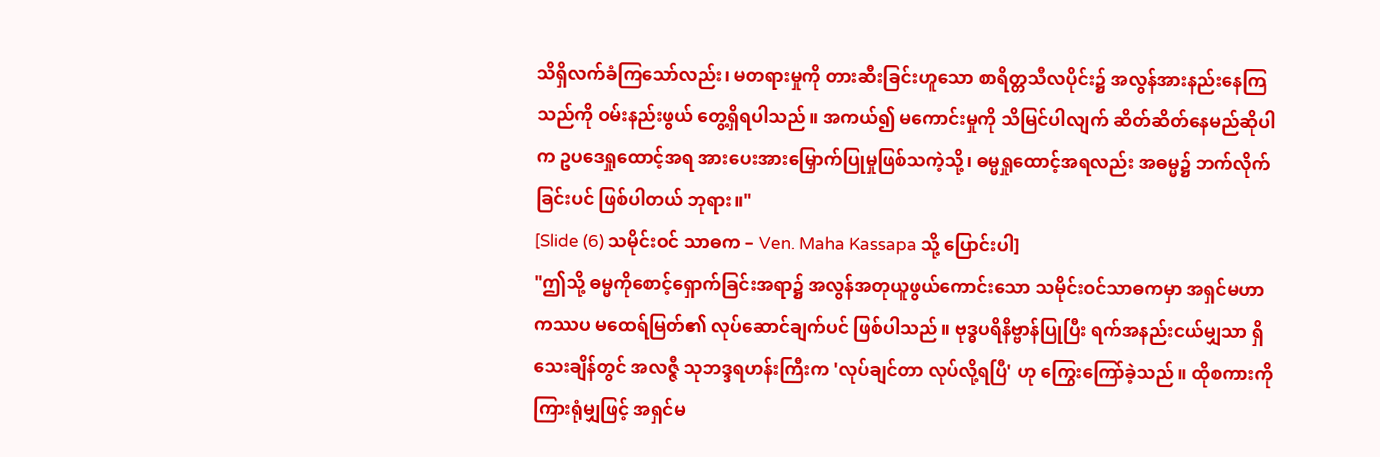သိရှိလက်ခံကြသော်လည်း၊ မတရားမှုကို တားဆီးခြင်းဟူသော စာရိတ္တသီလပိုင်း၌ အလွန်အားနည်းနေကြသည်ကို ဝမ်းနည်းဖွယ် တွေ့ရှိရပါသည်။ အကယ်၍ မကောင်းမှုကို သိမြင်ပါလျက် ဆိတ်ဆိတ်နေမည်ဆိုပါက ဥပဒေရှုထောင့်အရ အားပေးအားမြှောက်ပြုမှုဖြစ်သကဲ့သို့၊ ဓမ္မရှုထောင့်အရလည်း အဓမ္မ၌ ဘက်လိုက်ခြင်းပင် ဖြစ်ပါတယ် ဘုရား။"
[Slide (6) သမိုင်းဝင် သာဓက – Ven. Maha Kassapa သို့ ပြောင်းပါ]
"ဤသို့ ဓမ္မကိုစောင့်ရှောက်ခြင်းအရာ၌ အလွန်အတုယူဖွယ်ကောင်းသော သမိုင်းဝင်သာဓကမှာ အရှင်မဟာကဿပ မထေရ်မြတ်၏ လုပ်ဆောင်ချက်ပင် ဖြစ်ပါသည်။ ဗုဒ္ဓပရိနိဗ္ဗာန်ပြုပြီး ရက်အနည်းငယ်မျှသာ ရှိသေးချိန်တွင် အလဇ္ဇီ သုဘဒ္ဒရဟန်းကြီးက 'လုပ်ချင်တာ လုပ်လို့ရပြီ' ဟု ကြွေးကြော်ခဲ့သည်။ ထိုစကားကို ကြားရုံမျှဖြင့် အရှင်မ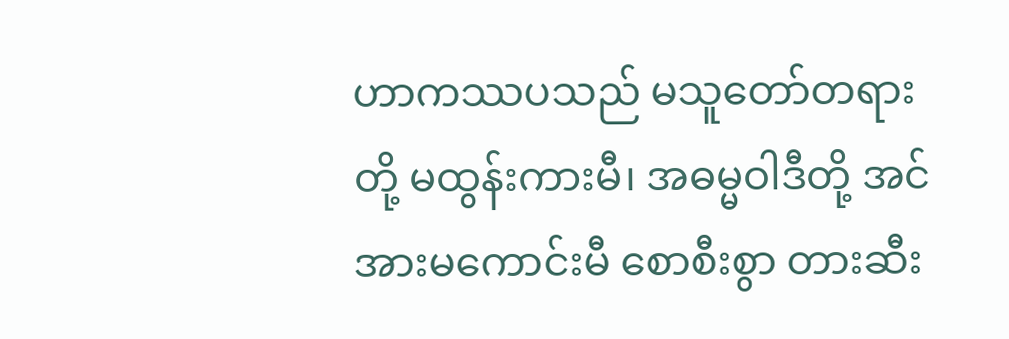ဟာကဿပသည် မသူတော်တရားတို့ မထွန်းကားမီ၊ အဓမ္မဝါဒီတို့ အင်အားမကောင်းမီ စောစီးစွာ တားဆီး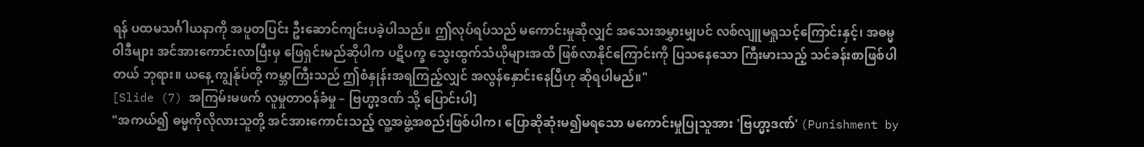ရန် ပထမသင်္ဂါယနာကို အပူတပြင်း ဦးဆောင်ကျင်းပခဲ့ပါသည်။ ဤလုပ်ရပ်သည် မကောင်းမှုဆိုလျှင် အသေးအမွှားမျှပင် လစ်လျူမရှုသင့်ကြောင်းနှင့်၊ အဓမ္မဝါဒီများ အင်အားကောင်းလာပြီးမှ ဖြေရှင်းမည်ဆိုပါက ပဋိပက္ခ သွေးထွက်သံယိုများအထိ ဖြစ်လာနိုင်ကြောင်းကို ပြသနေသော ကြီးမားသည့် သင်ခန်းစာဖြစ်ပါတယ် ဘုရား။ ယနေ့ ကျွန်ုပ်တို့ ကမ္ဘာကြီးသည် ဤစံနှုန်းအရကြည့်လျှင် အလွန်နှောင်းနေပြီဟု ဆိုရပါမည်။"
[Slide (7) အကြမ်းမဖက် လူမှုတာဝန်ခံမှု – ဗြဟ္မာ့ဒဏ် သို့ ပြောင်းပါ]
"အကယ်၍ ဓမ္မကိုလိုလားသူတို့ အင်အားကောင်းသည့် လူ့အဖွဲ့အစည်းဖြစ်ပါက၊ ပြောဆိုဆုံးမ၍မရသော မကောင်းမှုပြုသူအား 'ဗြဟ္မာ့ဒဏ်' (Punishment by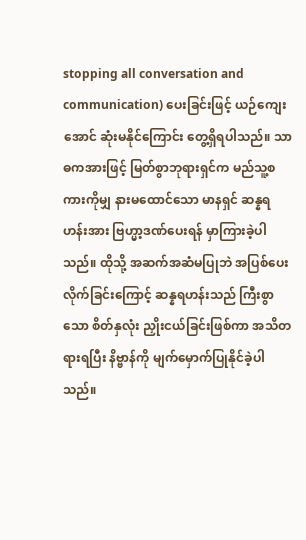stopping all conversation and communication) ပေးခြင်းဖြင့် ယဉ်ကျေးအောင် ဆုံးမနိုင်ကြောင်း တွေ့ရှိရပါသည်။ သာဓကအားဖြင့် မြတ်စွာဘုရားရှင်က မည်သူ့စကားကိုမျှ နားမထောင်သော မာနရှင် ဆန္နရဟန်းအား ဗြဟ္မာ့ဒဏ်ပေးရန် မှာကြားခဲ့ပါသည်။ ထိုသို့ အဆက်အဆံမပြုဘဲ အပြစ်ပေးလိုက်ခြင်းကြောင့် ဆန္နရဟန်းသည် ကြီးစွာသော စိတ်နှလုံး ညှိုးငယ်ခြင်းဖြစ်ကာ အသိတရားရပြီး နိဗ္ဗာန်ကို မျက်မှောက်ပြုနိုင်ခဲ့ပါသည်။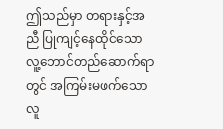ဤသည်မှာ တရားနှင့်အညီ ပြုကျင့်နေထိုင်သော လူ့ဘောင်တည်ဆောက်ရာတွင် အကြမ်းမဖက်သော လူ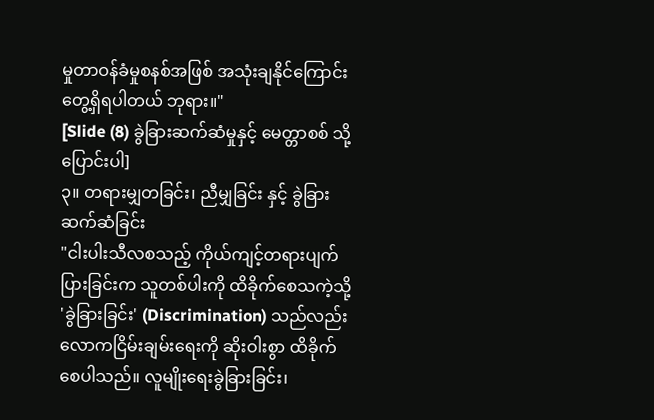မှုတာဝန်ခံမှုစနစ်အဖြစ် အသုံးချနိုင်ကြောင်း တွေ့ရှိရပါတယ် ဘုရား။"
[Slide (8) ခွဲခြားဆက်ဆံမှုနှင့် မေတ္တာစစ် သို့ ပြောင်းပါ]
၃။ တရားမျှတခြင်း၊ ညီမျှခြင်း နှင့် ခွဲခြားဆက်ဆံခြင်း
"ငါးပါးသီလစသည့် ကိုယ်ကျင့်တရားပျက်ပြားခြင်းက သူတစ်ပါးကို ထိခိုက်စေသကဲ့သို့ 'ခွဲခြားခြင်း' (Discrimination) သည်လည်း လောကငြိမ်းချမ်းရေးကို ဆိုးဝါးစွာ ထိခိုက်စေပါသည်။ လူမျိုးရေးခွဲခြားခြင်း၊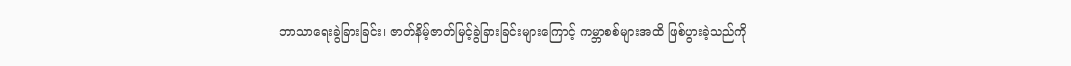ဘာသာရေးခွဲခြားခြင်း၊ ဇာတ်နိမ့်ဇာတ်မြင့်ခွဲခြားခြင်းများကြောင့် ကမ္ဘာစစ်များအထိ ဖြစ်ပွားခဲ့သည်ကို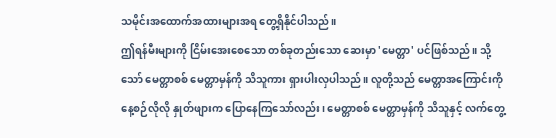သမိုင်းအထောက်အထားများအရ တွေ့ရှိနိုင်ပါသည်။
ဤရန်မီးများကို ငြိမ်းအေးစေသော တစ်ခုတည်းသော ဆေးမှာ 'မေတ္တာ' ပင်ဖြစ်သည်။ သို့သော် မေတ္တာစစ် မေတ္တာမှန်ကို သိသူကား ရှားပါးလှပါသည်။ လူတို့သည် မေတ္တာအကြောင်းကို နေ့စဉ်လိုလို နှုတ်ဖျားက ပြောနေကြသော်လည်း၊ မေတ္တာစစ် မေတ္တာမှန်ကို သိသူနှင့် လက်တွေ့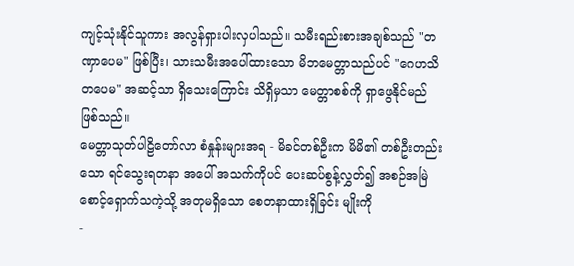ကျင့်သုံးနိုင်သူကား အလွန်ရှားပါးလှပါသည်။ သမီးရည်းစားအချစ်သည် "တဏှာပေမ" ဖြစ်ပြီး၊ သားသမီးအပေါ်ထားသော မိဘမေတ္တာသည်ပင် "ဂေဟသိတပေမ" အဆင့်သာ ရှိသေးကြောင်း သိရှိမှသာ မေတ္တာစစ်ကို ရှာဖွေနိုင်မည်ဖြစ်သည်။
မေတ္တာသုတ်ပါဠိတော်လာ စံနှုန်းများအရ - မိခင်တစ်ဦးက မိမိ၏ တစ်ဦးတည်းသော ရင်သွေးရတနာ အပေါ် အသက်ကိုပင် ပေးဆပ်စွန့်လွှတ်၍ အစဉ်အမြဲ စောင့်ရှောက်သကဲ့သို့ အတုမရှိသော စေတနာထားရှိခြင်း မျိုးကို
-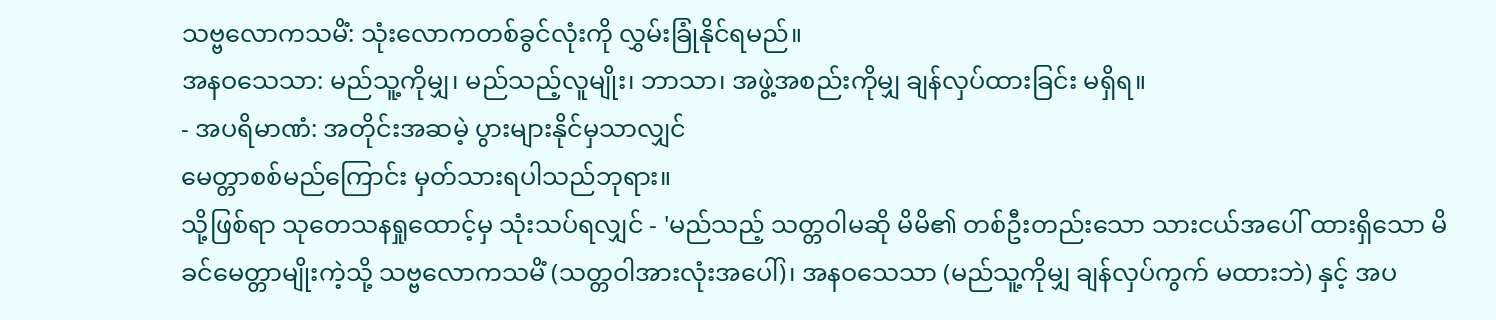သဗ္ဗလောကသမိံ: သုံးလောကတစ်ခွင်လုံးကို လွှမ်းခြုံနိုင်ရမည်။
အနဝသေသာ: မည်သူ့ကိုမျှ၊ မည်သည့်လူမျိုး၊ ဘာသာ၊ အဖွဲ့အစည်းကိုမျှ ချန်လှပ်ထားခြင်း မရှိရ။
- အပရိမာဏံ: အတိုင်းအဆမဲ့ ပွားများနိုင်မှသာလျှင်
မေတ္တာစစ်မည်ကြောင်း မှတ်သားရပါသည်ဘုရား။
သို့ဖြစ်ရာ သုတေသနရှုထောင့်မှ သုံးသပ်ရလျှင် - 'မည်သည့် သတ္တဝါမဆို မိမိ၏ တစ်ဦးတည်းသော သားငယ်အပေါ် ထားရှိသော မိခင်မေတ္တာမျိုးကဲ့သို့ သဗ္ဗလောကသမိံ (သတ္တဝါအားလုံးအပေါ်)၊ အနဝသေသာ (မည်သူ့ကိုမျှ ချန်လှပ်ကွက် မထားဘဲ) နှင့် အပ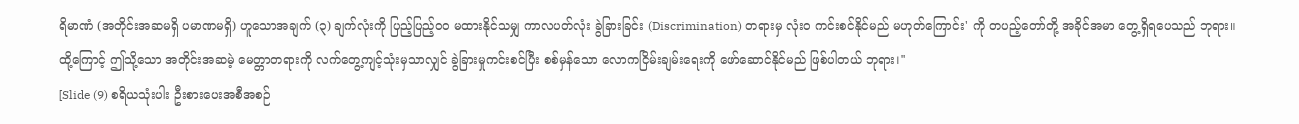ရိမာဏံ (အတိုင်းအဆမရှိ ပမာဏမရှိ) ဟူသောအချက် (၃) ချက်လုံးကို ပြည့်ပြည့်ဝဝ မထားနိုင်သမျှ ကာလပတ်လုံး ခွဲခြားခြင်း (Discrimination) တရားမှ လုံးဝ ကင်းစင်နိုင်မည် မဟုတ်ကြောင်း' ကို တပည့်တော်တို့ အခိုင်အမာ တွေ့ရှိရပေသည် ဘုရား။
ထို့ကြောင့် ဤသို့သော အတိုင်းအဆမဲ့ မေတ္တာတရားကို လက်တွေ့ကျင့်သုံးမှသာလျှင် ခွဲခြားမှုကင်းစင်ပြီး စစ်မှန်သော လောကငြိမ်းချမ်းရေးကို ဖော်ဆောင်နိုင်မည် ဖြစ်ပါတယ် ဘုရား।"
[Slide (9) စရိယသုံးပါး ဦးစားပေးအစီအစဉ်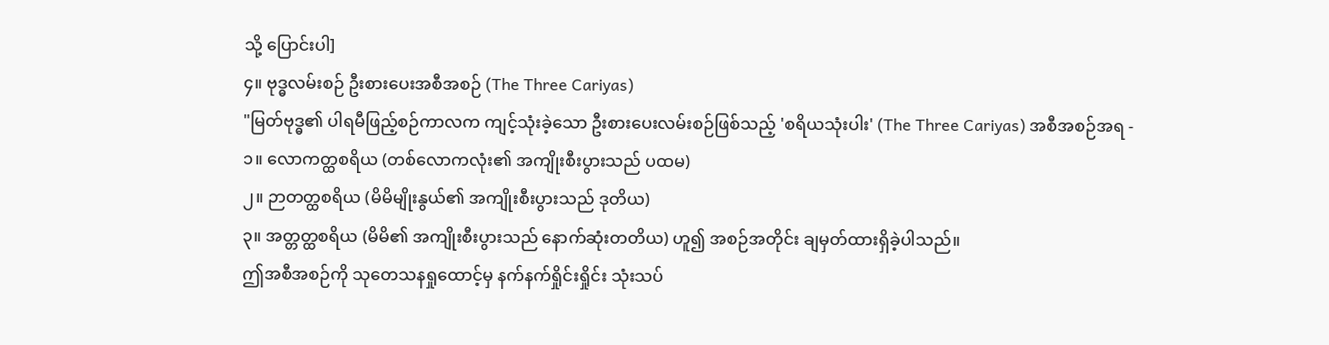သို့ ပြောင်းပါ]
၄။ ဗုဒ္ဓလမ်းစဉ် ဦးစားပေးအစီအစဉ် (The Three Cariyas)
"မြတ်ဗုဒ္ဓ၏ ပါရမီဖြည့်စဉ်ကာလက ကျင့်သုံးခဲ့သော ဦးစားပေးလမ်းစဉ်ဖြစ်သည့် 'စရိယသုံးပါး' (The Three Cariyas) အစီအစဉ်အရ -
၁။ လောကတ္ထစရိယ (တစ်လောကလုံး၏ အကျိုးစီးပွားသည် ပထမ)
၂။ ဉာတတ္ထစရိယ (မိမိမျိုးနွယ်၏ အကျိုးစီးပွားသည် ဒုတိယ)
၃။ အတ္တတ္ထစရိယ (မိမိ၏ အကျိုးစီးပွားသည် နောက်ဆုံးတတိယ) ဟူ၍ အစဉ်အတိုင်း ချမှတ်ထားရှိခဲ့ပါသည်။
ဤအစီအစဉ်ကို သုတေသနရှုထောင့်မှ နက်နက်ရှိုင်းရှိုင်း သုံးသပ်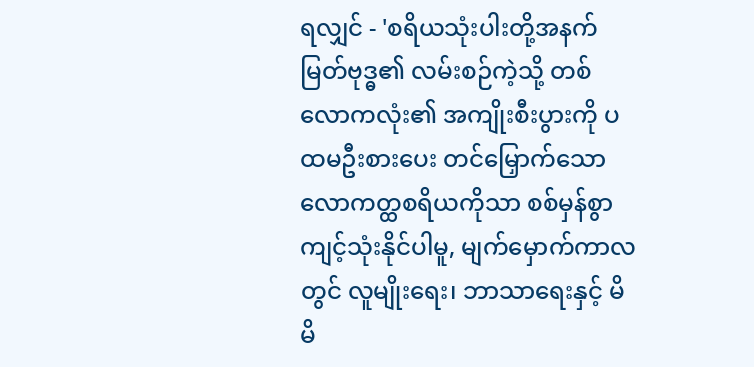ရလျှင် - 'စရိယသုံးပါးတို့အနက် မြတ်ဗုဒ္ဓ၏ လမ်းစဉ်ကဲ့သို့ တစ်လောကလုံး၏ အကျိုးစီးပွားကို ပထမဦးစားပေး တင်မြှောက်သော လောကတ္ထစရိယကိုသာ စစ်မှန်စွာ ကျင့်သုံးနိုင်ပါမူ, မျက်မှောက်ကာလတွင် လူမျိုးရေး၊ ဘာသာရေးနှင့် မိမိ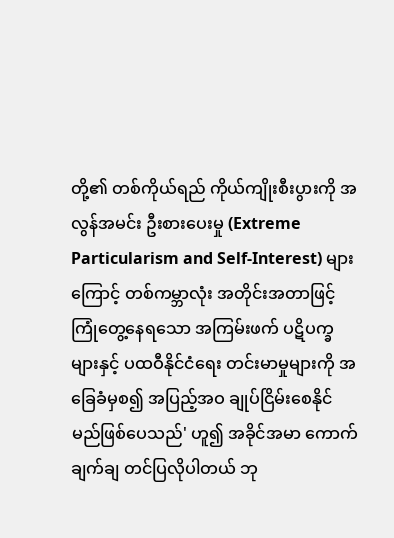တို့၏ တစ်ကိုယ်ရည် ကိုယ်ကျိုးစီးပွားကို အလွန်အမင်း ဦးစားပေးမှု (Extreme Particularism and Self-Interest) များကြောင့် တစ်ကမ္ဘာလုံး အတိုင်းအတာဖြင့် ကြုံတွေ့နေရသော အကြမ်းဖက် ပဋိပက္ခများနှင့် ပထဝီနိုင်ငံရေး တင်းမာမှုများကို အခြေခံမှစ၍ အပြည့်အဝ ချုပ်ငြိမ်းစေနိုင်မည်ဖြစ်ပေသည်' ဟူ၍ အခိုင်အမာ ကောက်ချက်ချ တင်ပြလိုပါတယ် ဘု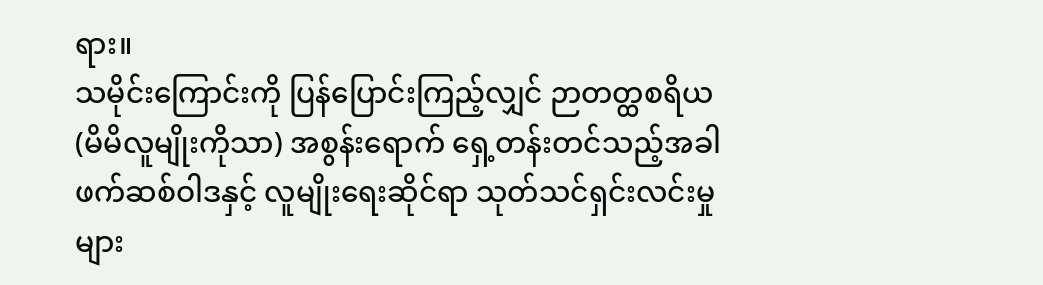ရား။
သမိုင်းကြောင်းကို ပြန်ပြောင်းကြည့်လျှင် ဉာတတ္ထစရိယ (မိမိလူမျိုးကိုသာ) အစွန်းရောက် ရှေ့တန်းတင်သည့်အခါ ဖက်ဆစ်ဝါဒနှင့် လူမျိုးရေးဆိုင်ရာ သုတ်သင်ရှင်းလင်းမှုများ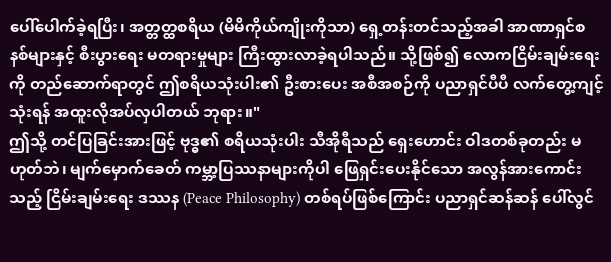ပေါ်ပေါက်ခဲ့ရပြီး၊ အတ္တတ္ထစရိယ (မိမိကိုယ်ကျိုးကိုသာ) ရှေ့တန်းတင်သည့်အခါ အာဏာရှင်စနစ်များနှင့် စီးပွားရေး မတရားမှုများ ကြီးထွားလာခဲ့ရပါသည်။ သို့ဖြစ်၍ လောကငြိမ်းချမ်းရေးကို တည်ဆောက်ရာတွင် ဤစရိယသုံးပါး၏ ဦးစားပေး အစီအစဉ်ကို ပညာရှင်ပီပီ လက်တွေ့ကျင့်သုံးရန် အထူးလိုအပ်လှပါတယ် ဘုရား။"
ဤသို့ တင်ပြခြင်းအားဖြင့် ဗုဒ္ဓ၏ စရိယသုံးပါး သီအိုရီသည် ရှေးဟောင်း ဝါဒတစ်ခုတည်း မဟုတ်ဘဲ၊ မျက်မှောက်ခေတ် ကမ္ဘာ့ပြဿနာများကိုပါ ဖြေရှင်းပေးနိုင်သော အလွန်အားကောင်းသည့် ငြိမ်းချမ်းရေး ဒဿန (Peace Philosophy) တစ်ရပ်ဖြစ်ကြောင်း ပညာရှင်ဆန်ဆန် ပေါ်လွင်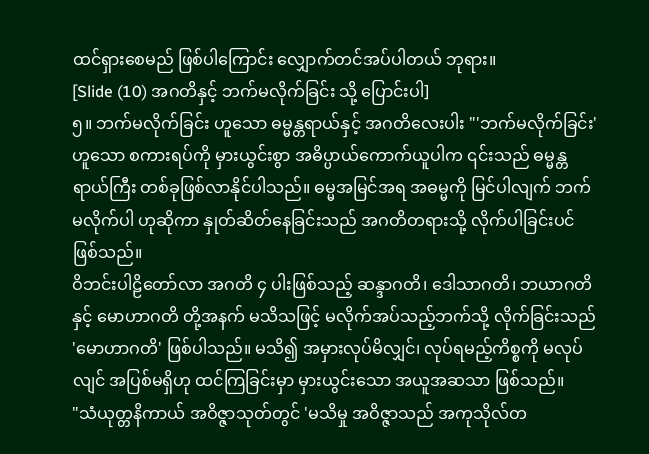ထင်ရှားစေမည် ဖြစ်ပါကြောင်း လျှောက်တင်အပ်ပါတယ် ဘုရား။
[Slide (10) အဂတိနှင့် ဘက်မလိုက်ခြင်း သို့ ပြောင်းပါ]
၅။ ဘက်မလိုက်ခြင်း ဟူသော ဓမ္မန္တရာယ်နှင့် အဂတိလေးပါး "'ဘက်မလိုက်ခြင်း' ဟူသော စကားရပ်ကို မှားယွင်းစွာ အဓိပ္ပာယ်ကောက်ယူပါက ၎င်းသည် ဓမ္မန္တရာယ်ကြီး တစ်ခုဖြစ်လာနိုင်ပါသည်။ ဓမ္မအမြင်အရ အဓမ္မကို မြင်ပါလျက် ဘက်မလိုက်ပါ ဟုဆိုကာ နှုတ်ဆိတ်နေခြင်းသည် အဂတိတရားသို့ လိုက်ပါခြင်းပင် ဖြစ်သည်။
ဝိဘင်းပါဠိတော်လာ အဂတိ ၄ ပါးဖြစ်သည့် ဆန္ဒာဂတိ၊ ဒေါသာဂတိ၊ ဘယာဂတိ နှင့် မောဟာဂတိ တို့အနက် မသိသဖြင့် မလိုက်အပ်သည့်ဘက်သို့ လိုက်ခြင်းသည် 'မောဟာဂတိ' ဖြစ်ပါသည်။ မသိ၍ အမှားလုပ်မိလျှင်၊ လုပ်ရမည့်ကိစ္စကို မလုပ်လျင် အပြစ်မရှိဟု ထင်ကြခြင်းမှာ မှားယွင်းသော အယူအဆသာ ဖြစ်သည်။
"သံယုတ္တနိကာယ် အဝိဇ္ဇာသုတ်တွင် 'မသိမှု အဝိဇ္ဇာသည် အကုသိုလ်တ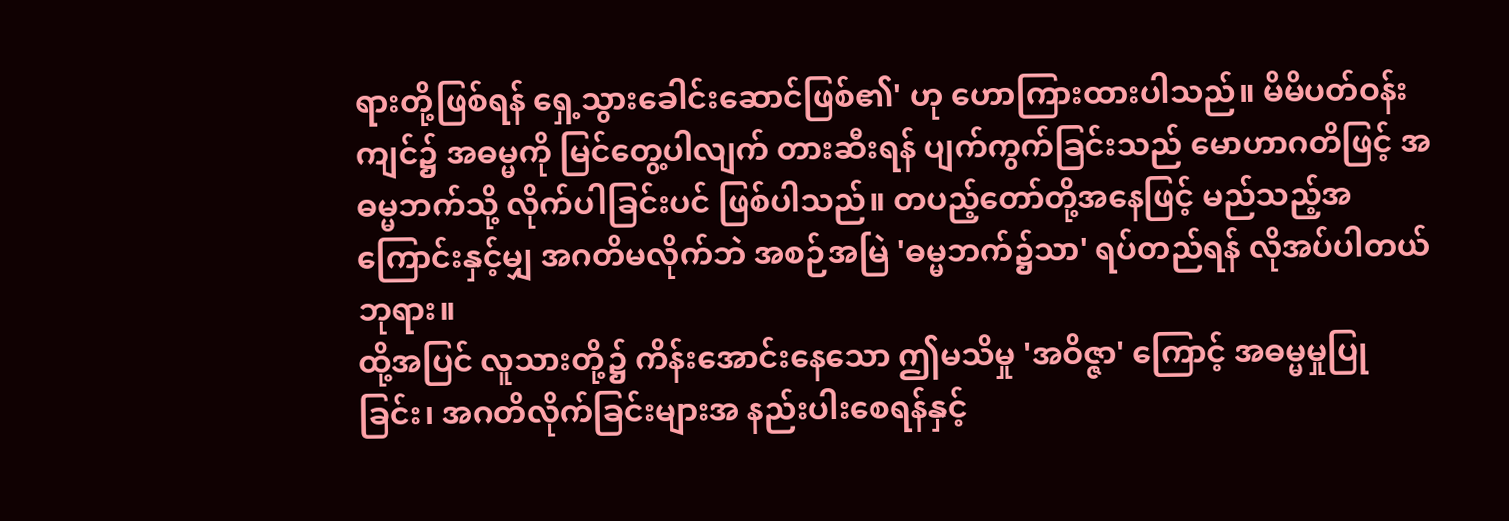ရားတို့ဖြစ်ရန် ရှေ့သွားခေါင်းဆောင်ဖြစ်၏' ဟု ဟောကြားထားပါသည်။ မိမိပတ်ဝန်းကျင်၌ အဓမ္မကို မြင်တွေ့ပါလျက် တားဆီးရန် ပျက်ကွက်ခြင်းသည် မောဟာဂတိဖြင့် အဓမ္မဘက်သို့ လိုက်ပါခြင်းပင် ဖြစ်ပါသည်။ တပည့်တော်တို့အနေဖြင့် မည်သည့်အကြောင်းနှင့်မျှ အဂတိမလိုက်ဘဲ အစဉ်အမြဲ 'ဓမ္မဘက်၌သာ' ရပ်တည်ရန် လိုအပ်ပါတယ် ဘုရား။
ထို့အပြင် လူသားတို့၌ ကိန်းအောင်းနေသော ဤမသိမှု 'အဝိဇ္ဇာ' ကြောင့် အဓမ္မမှုပြုခြင်း၊ အဂတိလိုက်ခြင်းများအ နည်းပါးစေရန်နှင့်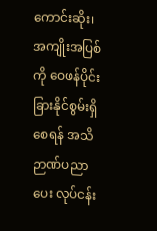ကောင်းဆိုး၊ အကျိုးအပြစ်ကို ဝေဖန်ပိုင်းခြားနိုင်စွမ်းရှိစေရန် အသိဉာဏ်ပညာပေး လုပ်ငန်း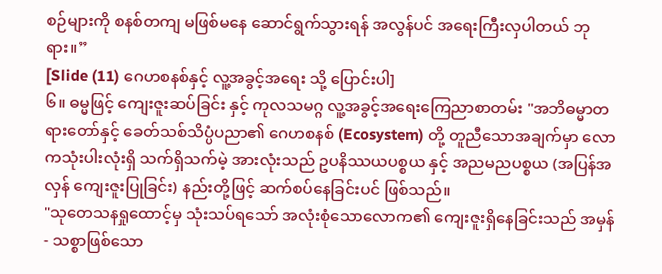စဉ်များကို စနစ်တကျ မဖြစ်မနေ ဆောင်ရွက်သွားရန် အလွန်ပင် အရေးကြီးလှပါတယ် ဘုရား။”
[Slide (11) ဂေဟစနစ်နှင့် လူ့အခွင့်အရေး သို့ ပြောင်းပါ]
၆။ ဓမ္မဖြင့် ကျေးဇူးဆပ်ခြင်း နှင့် ကုလသမဂ္ဂ လူ့အခွင့်အရေးကြေညာစာတမ်း "အဘိဓမ္မာတရားတော်နှင့် ခေတ်သစ်သိပ္ပံပညာ၏ ဂေဟစနစ် (Ecosystem) တို့ တူညီသောအချက်မှာ လောကသုံးပါးလုံးရှိ သက်ရှိသက်မဲ့ အားလုံးသည် ဥပနိဿယပစ္စယ နှင့် အညမညပစ္စယ (အပြန်အလှန် ကျေးဇူးပြုခြင်း) နည်းတို့ဖြင့် ဆက်စပ်နေခြင်းပင် ဖြစ်သည်။
"သုတေသနရှုထောင့်မှ သုံးသပ်ရသော် အလုံးစုံသောလောက၏ ကျေးဇူးရှိနေခြင်းသည် အမှန်- သစ္စာဖြစ်သော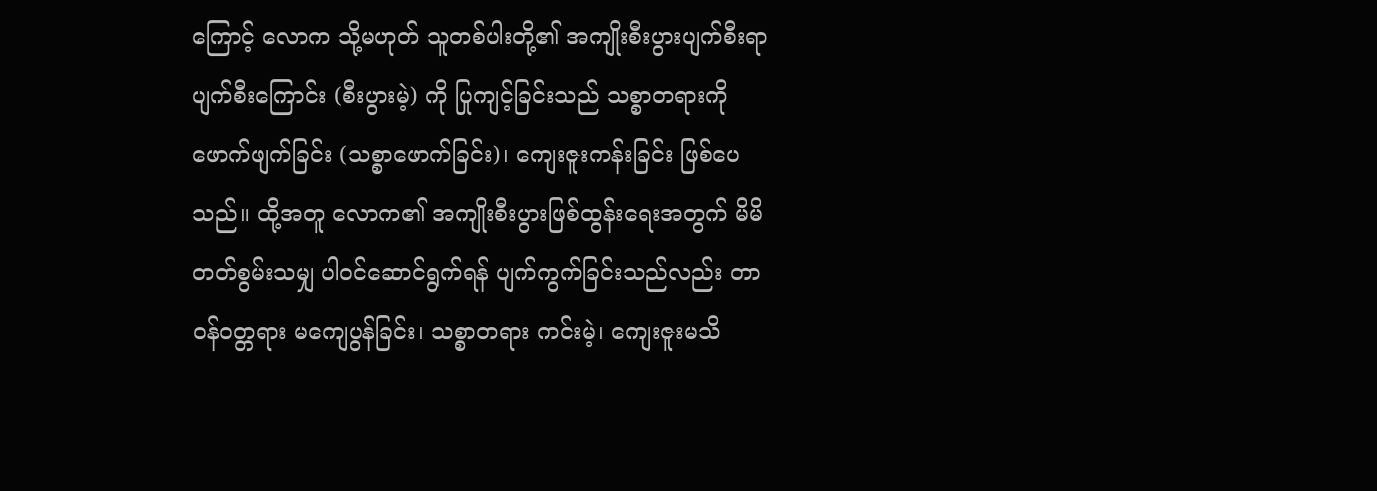ကြောင့် လောက သို့မဟုတ် သူတစ်ပါးတို့၏ အကျိုးစီးပွားပျက်စီးရာပျက်စီးကြောင်း (စီးပွားမဲ့) ကို ပြုကျင့်ခြင်းသည် သစ္စာတရားကို ဖောက်ဖျက်ခြင်း (သစ္စာဖောက်ခြင်း)၊ ကျေးဇူးကန်းခြင်း ဖြစ်ပေသည်။ ထို့အတူ လောက၏ အကျိုးစီးပွားဖြစ်ထွန်းရေးအတွက် မိမိတတ်စွမ်းသမျှ ပါဝင်ဆောင်ရွက်ရန် ပျက်ကွက်ခြင်းသည်လည်း တာဝန်ဝတ္တရား မကျေပွန်ခြင်း၊ သစ္စာတရား ကင်းမဲ့၊ ကျေးဇူးမသိ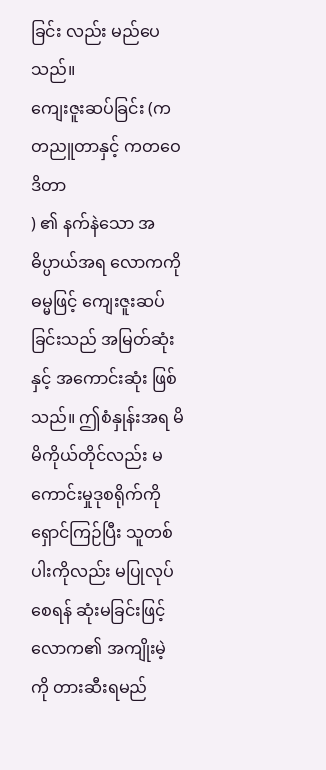ခြင်း လည်း မည်ပေသည်။
ကျေးဇူးဆပ်ခြင်း (ကတညူတာနှင့် ကတဝေဒိတာ
) ၏ နက်နဲသော အဓိပ္ပာယ်အရ လောကကို ဓမ္မဖြင့် ကျေးဇူးဆပ်ခြင်းသည် အမြတ်ဆုံးနှင့် အကောင်းဆုံး ဖြစ်သည်။ ဤစံနှုန်းအရ မိမိကိုယ်တိုင်လည်း မကောင်းမှုဒုစရိုက်ကို ရှောင်ကြဉ်ပြီး သူတစ်ပါးကိုလည်း မပြုလုပ်စေရန် ဆုံးမခြင်းဖြင့် လောက၏ အကျိုးမဲ့ကို တားဆီးရမည်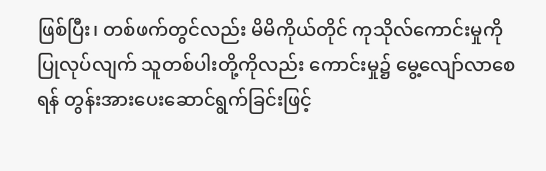ဖြစ်ပြီး၊ တစ်ဖက်တွင်လည်း မိမိကိုယ်တိုင် ကုသိုလ်ကောင်းမှုကို ပြုလုပ်လျက် သူတစ်ပါးတို့ကိုလည်း ကောင်းမှု၌ မွေ့လျော်လာစေရန် တွန်းအားပေးဆောင်ရွက်ခြင်းဖြင့်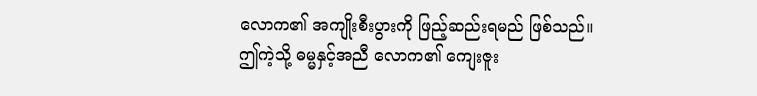လောက၏ အကျိုးစီးပွားကို ဖြည့်ဆည်းရမည် ဖြစ်သည်။
ဤကဲ့သို့ ဓမ္မနှင့်အညီ လောက၏ ကျေးဇူး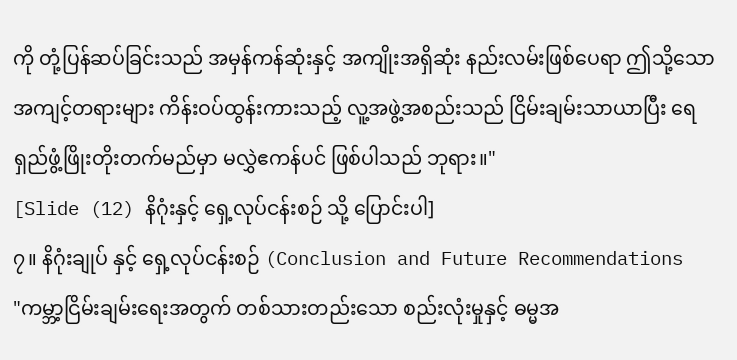ကို တုံ့ပြန်ဆပ်ခြင်းသည် အမှန်ကန်ဆုံးနှင့် အကျိုးအရှိဆုံး နည်းလမ်းဖြစ်ပေရာ ဤသို့သော အကျင့်တရားများ ကိန်းဝပ်ထွန်းကားသည့် လူ့အဖွဲ့အစည်းသည် ငြိမ်းချမ်းသာယာပြီး ရေရှည်ဖွံ့ဖြိုးတိုးတက်မည်မှာ မလွှဲဧကန်ပင် ဖြစ်ပါသည် ဘုရား။"
[Slide (12) နိဂုံးနှင့် ရှေ့လုပ်ငန်းစဉ် သို့ ပြောင်းပါ]
၇။ နိဂုံးချုပ် နှင့် ရှေ့လုပ်ငန်းစဉ် (Conclusion and Future Recommendations
"ကမ္ဘာ့ငြိမ်းချမ်းရေးအတွက် တစ်သားတည်းသော စည်းလုံးမှုနှင့် ဓမ္မအ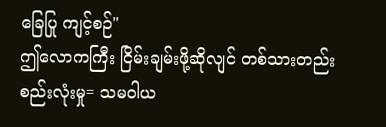ခြေပြု ကျင့်စဉ်"
ဤလောကကြီး ငြိမ်းချမ်းဖို့ဆိုလျင် တစ်သားတည်းစည်းလုံးမှု= သမဝါယ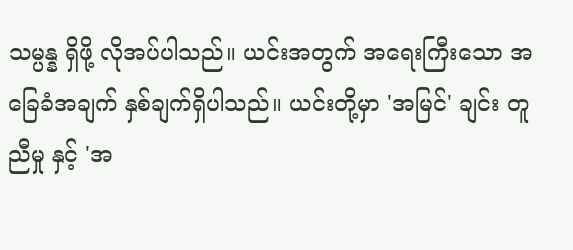သမ္ပန္န ရှိဖို့ လိုအပ်ပါသည်။ ယင်းအတွက် အရေးကြီးသော အခြေခံအချက် နှစ်ချက်ရှိပါသည်။ ယင်းတို့မှာ 'အမြင်' ချင်း တူညီမှု နှင့် 'အ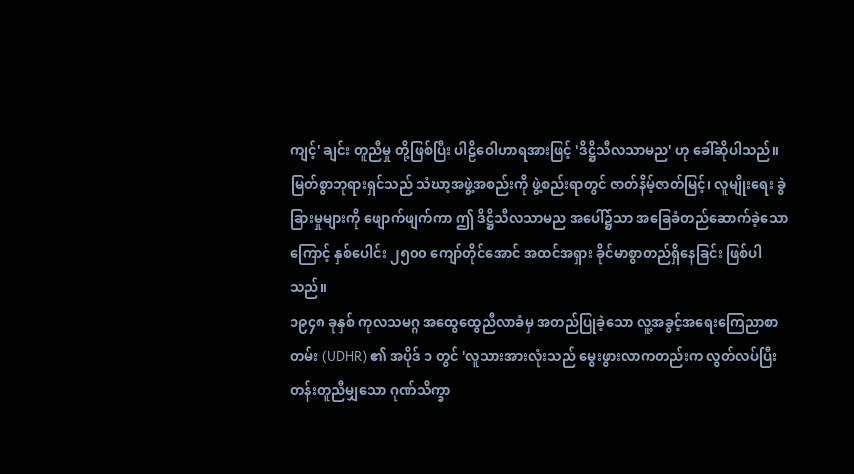ကျင့်' ချင်း တူညီမှု တို့ဖြစ်ပြီး ပါဠိဝေါဟာရအားဖြင့် 'ဒိဋ္ဌိသီလသာမည' ဟု ခေါ်ဆိုပါသည်။
မြတ်စွာဘုရားရှင်သည် သံဃာ့အဖွဲ့အစည်းကို ဖွဲ့စည်းရာတွင် ဇာတ်နိမ့်ဇာတ်မြင့်၊ လူမျိုးရေး ခွဲခြားမှုများကို ဖျောက်ဖျက်ကာ ဤ ဒိဋ္ဌိသီလသာမည အပေါ်၌သာ အခြေခံတည်ဆောက်ခဲ့သောကြောင့် နှစ်ပေါင်း ၂၅၀၀ ကျော်တိုင်အောင် အထင်အရှား ခိုင်မာစွာတည်ရှိနေခြင်း ဖြစ်ပါသည်။
၁၉၄၈ ခုနှစ် ကုလသမဂ္ဂ အထွေထွေညီလာခံမှ အတည်ပြုခဲ့သော လူ့အခွင့်အရေးကြေညာစာတမ်း (UDHR) ၏ အပိုဒ် ၁ တွင် 'လူသားအားလုံးသည် မွေးဖွားလာကတည်းက လွတ်လပ်ပြီး တန်းတူညီမျှသော ဂုဏ်သိက္ခာ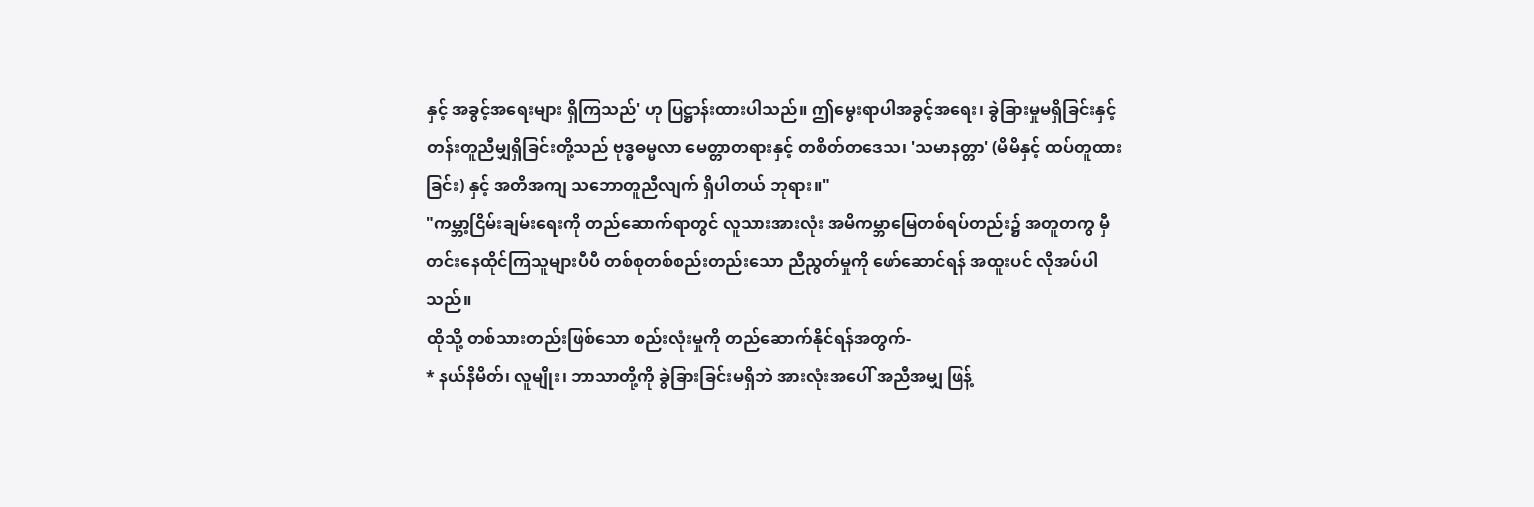နှင့် အခွင့်အရေးများ ရှိကြသည်' ဟု ပြဋ္ဌာန်းထားပါသည်။ ဤမွေးရာပါအခွင့်အရေး၊ ခွဲခြားမှုမရှိခြင်းနှင့် တန်းတူညီမျှရှိခြင်းတို့သည် ဗုဒ္ဓဓမ္မလာ မေတ္တာတရားနှင့် တစိတ်တဒေသ၊ 'သမာနတ္တာ' (မိမိနှင့် ထပ်တူထားခြင်း) နှင့် အတိအကျ သဘောတူညီလျက် ရှိပါတယ် ဘုရား။"
"ကမ္ဘာ့ငြိမ်းချမ်းရေးကို တည်ဆောက်ရာတွင် လူသားအားလုံး အမိကမ္ဘာမြေတစ်ရပ်တည်း၌ အတူတကွ မှီတင်းနေထိုင်ကြသူများပီပီ တစ်စုတစ်စည်းတည်းသော ညီညွတ်မှုကို ဖော်ဆောင်ရန် အထူးပင် လိုအပ်ပါသည်။
ထိုသို့ တစ်သားတည်းဖြစ်သော စည်းလုံးမှုကို တည်ဆောက်နိုင်ရန်အတွက်-
* နယ်နိမိတ်၊ လူမျိုး၊ ဘာသာတို့ကို ခွဲခြားခြင်းမရှိဘဲ အားလုံးအပေါ် အညီအမျှ ဖြန့်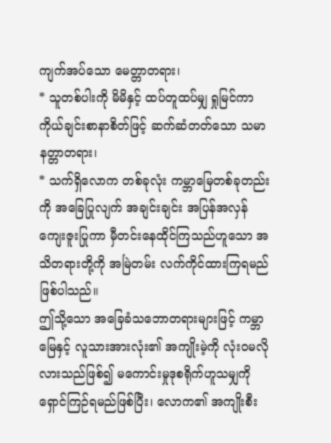ကျက်အပ်သော မေတ္တာတရား၊
* သူတစ်ပါးကို မိမိနှင့် ထပ်တူထပ်မျှ ရှုမြင်ကာ ကိုယ်ချင်းစာနာစိတ်ဖြင့် ဆက်ဆံတတ်သော သမာနတ္တာတရား၊
* သက်ရှိလောက တစ်ခုလုံး ကမ္ဘာမြေတစ်ခုတည်းကို အခြေပြုလျက် အချင်းချင်း အပြန်အလှန် ကျေးဇူးပြုကာ မှီတင်းနေထိုင်ကြသည်ဟူသော အသိတရားတို့ကို အမြဲတမ်း လက်ကိုင်ထားကြရမည် ဖြစ်ပါသည်။
ဤသို့သော အခြေခံသဘောတရားများဖြင့် ကမ္ဘာမြေနှင့် လူသားအားလုံး၏ အကျိုးမဲ့ကို လုံးဝမလိုလားသည်ဖြစ်၍ မကောင်းမှုဒုစရိုက်ဟူသမျှကို ရှောင်ကြဉ်ရမည်ဖြစ်ပြီး၊ လောက၏ အကျိုးစီး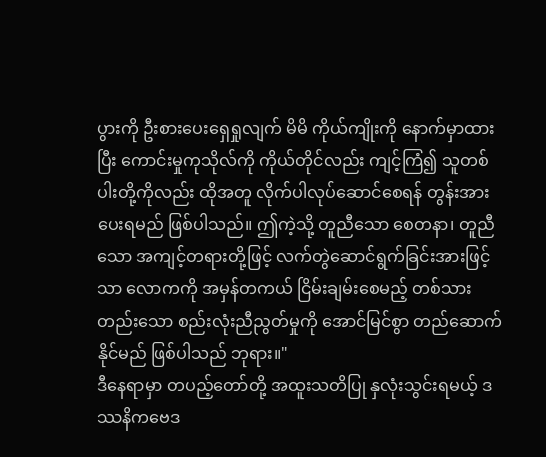ပွားကို ဦးစားပေးရှေရှုလျက် မိမိ ကိုယ်ကျိုးကို နောက်မှာထားပြီး ကောင်းမှုကုသိုလ်ကို ကိုယ်တိုင်လည်း ကျင့်ကြံ၍ သူတစ်ပါးတို့ကိုလည်း ထိုအတူ လိုက်ပါလုပ်ဆောင်စေရန် တွန်းအားပေးရမည် ဖြစ်ပါသည်။ ဤကဲ့သို့ တူညီသော စေတနာ၊ တူညီသော အကျင့်တရားတို့ဖြင့် လက်တွဲဆောင်ရွက်ခြင်းအားဖြင့်သာ လောကကို အမှန်တကယ် ငြိမ်းချမ်းစေမည့် တစ်သားတည်းသော စည်းလုံးညီညွတ်မှုကို အောင်မြင်စွာ တည်ဆောက်နိုင်မည် ဖြစ်ပါသည် ဘုရား။"
ဒီနေရာမှာ တပည့်တော်တို့ အထူးသတိပြု နှလုံးသွင်းရမယ့် ဒဿနိကဗေဒ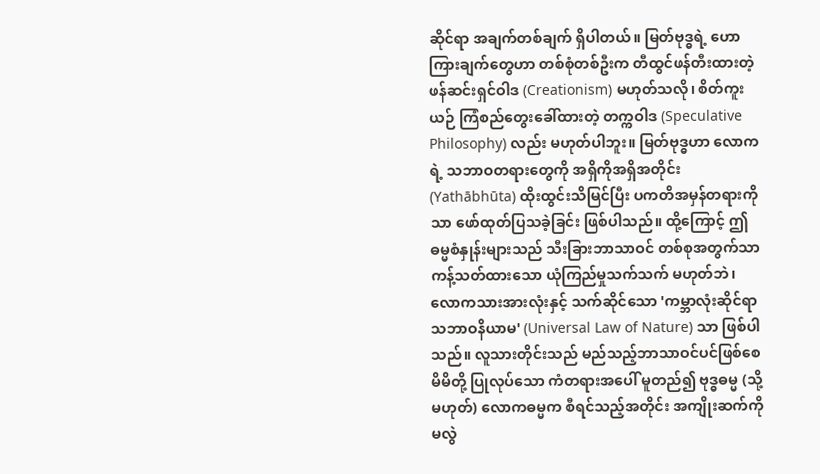ဆိုင်ရာ အချက်တစ်ချက် ရှိပါတယ်။ မြတ်ဗုဒ္ဓရဲ့ ဟောကြားချက်တွေဟာ တစ်စုံတစ်ဦးက တီထွင်ဖန်တီးထားတဲ့ ဖန်ဆင်းရှင်ဝါဒ (Creationism) မဟုတ်သလို၊ စိတ်ကူးယဉ် ကြံစည်တွေးခေါ်ထားတဲ့ တက္ကဝါဒ (Speculative Philosophy) လည်း မဟုတ်ပါဘူး။ မြတ်ဗုဒ္ဓဟာ လောကရဲ့ သဘာဝတရားတွေကို အရှိကိုအရှိအတိုင်း (Yathābhūta) ထိုးထွင်းသိမြင်ပြီး ပကတိအမှန်တရားကိုသာ ဖော်ထုတ်ပြသခဲ့ခြင်း ဖြစ်ပါသည်။ ထို့ကြောင့် ဤဓမ္မစံနှုန်းများသည် သီးခြားဘာသာဝင် တစ်စုအတွက်သာ ကန့်သတ်ထားသော ယုံကြည်မှုသက်သက် မဟုတ်ဘဲ၊ လောကသားအားလုံးနှင့် သက်ဆိုင်သော 'ကမ္ဘာလုံးဆိုင်ရာ သဘာဝနိယာမ' (Universal Law of Nature) သာ ဖြစ်ပါသည်။ လူသားတိုင်းသည် မည်သည့်ဘာသာဝင်ပင်ဖြစ်စေ မိမိတို့ ပြုလုပ်သော ကံတရားအပေါ် မူတည်၍ ဗုဒ္ဓဓမ္မ (သို့မဟုတ်) လောကဓမ္မက စီရင်သည့်အတိုင်း အကျိုးဆက်ကို မလွဲ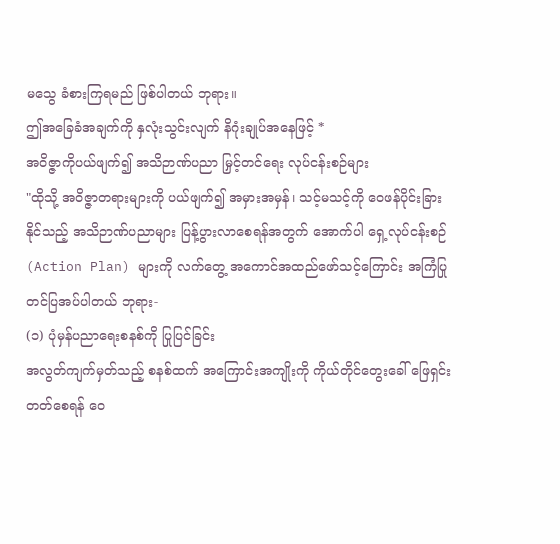မသွေ ခံစားကြရမည် ဖြစ်ပါတယ် ဘုရား။
ဤအခြေခံအချက်ကို နှလုံးသွင်းလျက် နိဂုံးချုပ်အနေဖြင့် *
အဝိဇ္ဇာကိုပယ်ဖျက်၍ အသိဉာဏ်ပညာ မြှင့်တင်ရေး လုပ်ငန်းစဉ်များ
"ထိုသို့ အဝိဇ္ဇာတရားများကို ပယ်ဖျက်၍ အမှားအမှန်၊ သင့်မသင့်ကို ဝေဖန်ပိုင်းခြားနိုင်သည့် အသိဉာဏ်ပညာများ ပြန့်ပွားလာစေရန်အတွက် အောက်ပါ ရှေ့လုပ်ငန်းစဉ် (Action Plan) များကို လက်တွေ့ အကောင်အထည်ဖော်သင့်ကြောင်း အကြံပြု တင်ပြအပ်ပါတယ် ဘုရား-
(၁) ပုံမှန်ပညာရေးစနစ်ကို ပြုပြင်ခြင်း
အလွတ်ကျက်မှတ်သည့် စနစ်ထက် အကြောင်းအကျိုးကို ကိုယ်တိုင်တွေးခေါ် ဖြေရှင်းတတ်စေရန် ဝေ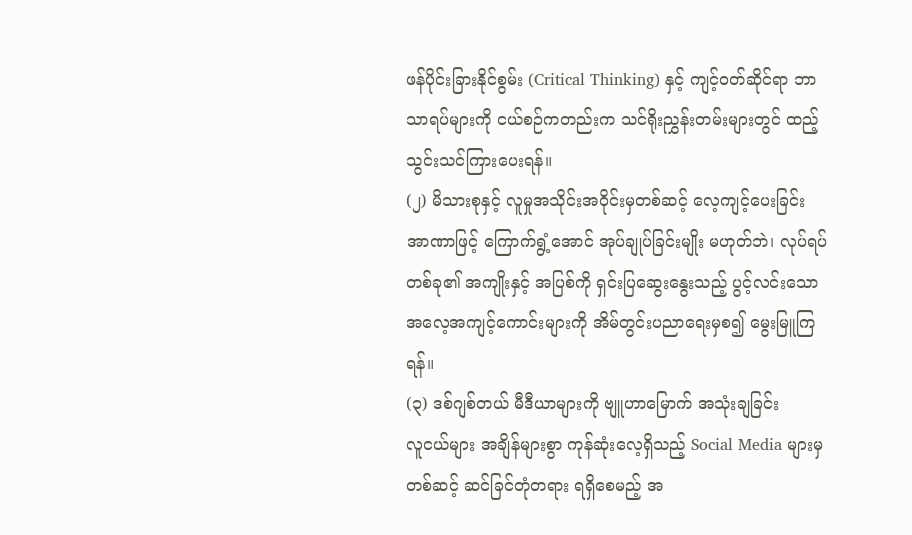ဖန်ပိုင်းခြားနိုင်စွမ်း (Critical Thinking) နှင့် ကျင့်ဝတ်ဆိုင်ရာ ဘာသာရပ်များကို ငယ်စဉ်ကတည်းက သင်ရိုးညွှန်းတမ်းများတွင် ထည့်သွင်းသင်ကြားပေးရန်။
(၂) မိသားစုနှင့် လူမှုအသိုင်းအဝိုင်းမှတစ်ဆင့် လေ့ကျင့်ပေးခြင်း
အာဏာဖြင့် ကြောက်ရွံ့အောင် အုပ်ချုပ်ခြင်းမျိုး မဟုတ်ဘဲ၊ လုပ်ရပ်တစ်ခု၏ အကျိုးနှင့် အပြစ်ကို ရှင်းပြဆွေးနွေးသည့် ပွင့်လင်းသော အလေ့အကျင့်ကောင်းများကို အိမ်တွင်းပညာရေးမှစ၍ မွေးမြူကြရန်။
(၃) ဒစ်ဂျစ်တယ် မီဒီယာများကို ဗျူဟာမြောက် အသုံးချခြင်း
လူငယ်များ အချိန်များစွာ ကုန်ဆုံးလေ့ရှိသည့် Social Media များမှတစ်ဆင့် ဆင်ခြင်တုံတရား ရရှိစေမည့် အ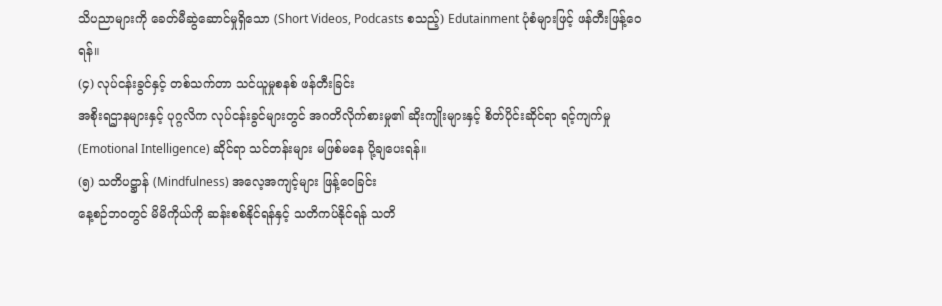သိပညာများကို ခေတ်မီဆွဲဆောင်မှုရှိသော (Short Videos, Podcasts စသည့်) Edutainment ပုံစံများဖြင့် ဖန်တီးဖြန့်ဝေရန်။
(၄) လုပ်ငန်းခွင်နှင့် တစ်သက်တာ သင်ယူမှုစနစ် ဖန်တီးခြင်း
အစိုးရဌာနများနှင့် ပုဂ္ဂလိက လုပ်ငန်းခွင်များတွင် အဂတိလိုက်စားမှု၏ ဆိုးကျိုးများနှင့် စိတ်ပိုင်းဆိုင်ရာ ရင့်ကျက်မှု (Emotional Intelligence) ဆိုင်ရာ သင်တန်းများ မဖြစ်မနေ ပို့ချပေးရန်။
(၅) သတိပဋ္ဌာန် (Mindfulness) အလေ့အကျင့်များ ဖြန့်ဝေခြင်း
နေ့စဉ်ဘဝတွင် မိမိကိုယ်ကို ဆန်းစစ်နိုင်ရန်နှင့် သတိကပ်နိုင်ရန် သတိ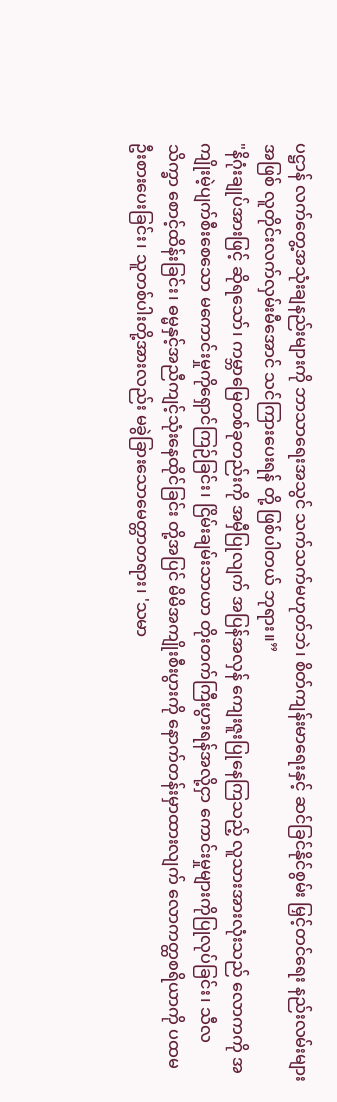ပဋ္ဌာန် လက်တွေ့အသုံးချနည်းများကို ဘာသာရေးအသွင် သက်သက်မဟုတ်ဘဲ၊ စိတ်ကျန်းမာရေးနှင့် ဆင်ခြင်နိုင်စွမ်း မြှင့်တင်ရေး နည်းလမ်းများအဖြစ် လူတိုင်းလက်လှမ်းမီအောင် သင်ကြားပေးရန် တို့ ဖြစ်ပါတယ် ဘုရား။”
"နိဂုံးချုပ်အားဖြင့် ဆိုရသော်၊ ကမ္ဘာမြေတစ်ခုတည်းကို အမှီပြုလျက် အပြန်အလှန် ကျေးဇူးပြုနေကြသည့် လူသားအားလုံးသည် လောကကို အကျိုးမဲ့ပျက်စီးစေသော မကောင်းမှုကိုရှောင်ကြဉ်ခြင်း၊ ငြိမ်းချမ်းသာယာ တိုးတက်ကြီးပွားရန်အလို့ငှာ ကောင်းမှုများကိုပြုလုပ်ခြင်း၊ သီလသိက္ခာ စောင့်ထိန်းခြင်း၊ ဓမ္မနှင့်အညီကျင့်သုံးနေထိုင်ခြင်း တို့အပြင် မိမိအကျိုးစီးပွားကို နောက်တန်းမှာထားလျက် လောကတ္ထစရိယာကို ပထမဦးစားပေးခြင်း၊ သူတစ်ပါးတို့အားလည်း မခွဲခြားသောမေတ္တာတရား၊ 'သမာ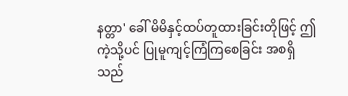နတ္တာ' ခေါ် မိမိနှင့်ထပ်တူထားခြင်းတိုဖြင့် ဤကဲ့သို့ပင် ပြုမူကျင့်ကြံကြစေခြင်း အစရှိသည်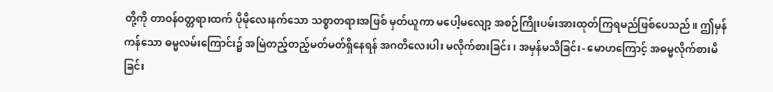တို့ကို တာဝန်ဝတ္တရားထက် ပိုမိုလေးနက်သော သစ္စာတရားအဖြစ် မှတ်ယူကာ မပေါ့မလျော့ အစဉ်ကြိုးပမ်းအားထုတ်ကြရမည်ဖြစ်ပေသည်။ ဤမှန်ကန်သော ဓမ္မလမ်းကြောင်း၌ အမြဲတည့်တည့်မတ်မတ်ရှိနေရန် အဂတိလေးပါး မလိုက်စားခြင်း၊ အမှန်မသိခြင်း- မောဟကြောင့် အဓမ္မလိုက်စားမိခြင်း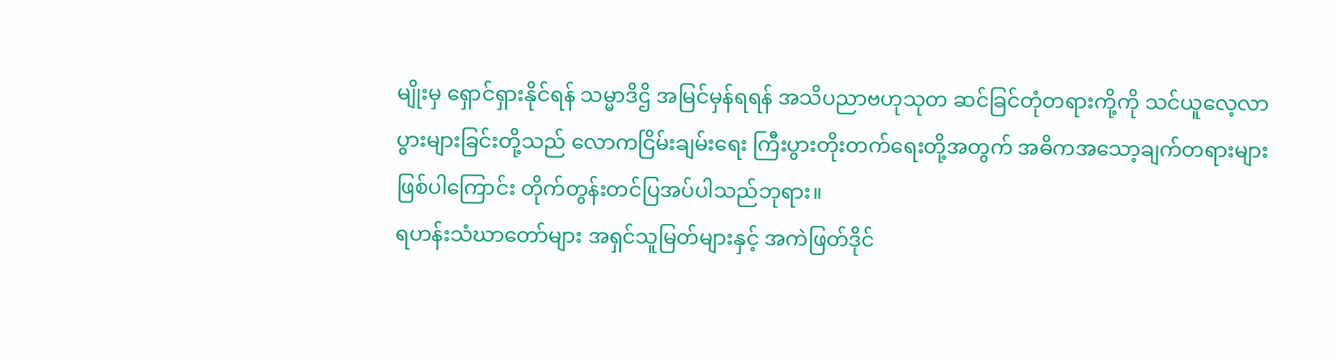မျိုးမှ ရှောင်ရှားနိုင်ရန် သမ္မာဒိဌိ အမြင်မှန်ရရန် အသိပညာဗဟုသုတ ဆင်ခြင်တုံတရားကို့ကို သင်ယူလေ့လာပွားများခြင်းတို့သည် လောကငြိမ်းချမ်းရေး ကြီးပွားတိုးတက်ရေးတို့အတွက် အဓိကအသော့ချက်တရားများဖြစ်ပါကြောင်း တိုက်တွန်းတင်ပြအပ်ပါသည်ဘုရား။
ရဟန်းသံဃာတော်များ အရှင်သူမြတ်များနှင့် အကဲဖြတ်ဒိုင်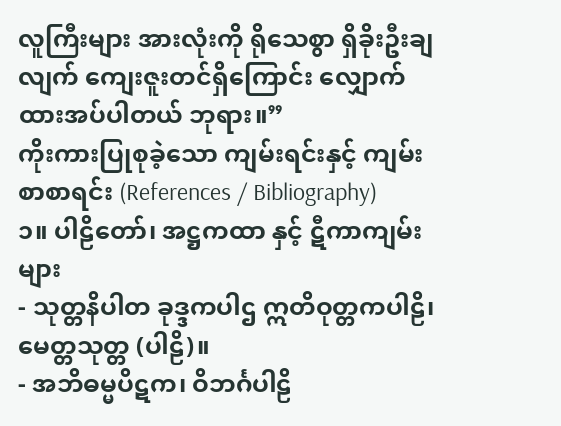လူကြီးများ အားလုံးကို ရိုသေစွာ ရှိခိုးဦးချလျက် ကျေးဇူးတင်ရှိကြောင်း လျှောက်ထားအပ်ပါတယ် ဘုရား။”
ကိုးကားပြုစုခဲ့သော ကျမ်းရင်းနှင့် ကျမ်းစာစာရင်း (References / Bibliography)
၁။ ပါဠိတော်၊ အဋ္ဌကထာ နှင့် ဋီကာကျမ်းများ
- သုတ္တနိပါတ ခုဒ္ဒကပါဌ ဣတိဝုတ္တကပါဠိ၊ မေတ္တသုတ္တ (ပါဠိ)။
- အဘိဓမ္မပိဋက၊ ဝိဘင်္ဂပါဠိ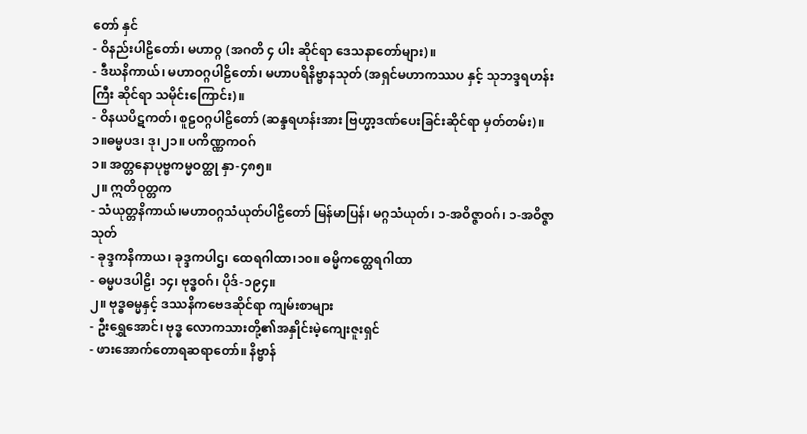တော် နှင်
- ဝိနည်းပါဠိတော်၊ မဟာဝ္ဂ (အဂတိ ၄ ပါး ဆိုင်ရာ ဒေသနာတော်များ)။
- ဒီဃနိကာယ်၊ မဟာဝဂ္ဂပါဠိတော်၊ မဟာပရိနိဗ္ဗာနသုတ် (အရှင်မဟာကဿပ နှင့် သုဘဒ္ဒရဟန်းကြီး ဆိုင်ရာ သမိုင်းကြောင်း)။
- ဝိနယပိဋကတ်၊ စူဠဝဂ္ဂပါဠိတော် (ဆန္ဒရဟန်းအား ဗြဟ္မာ့ဒဏ်ပေးခြင်းဆိုင်ရာ မှတ်တမ်း)။
၁။ဓမ္မပဒ၊ ဒု၊၂၁။ ပကိဏ္ဏကဝဂ်
၁။ အတ္တနောပုဗ္ဗကမ္မဝတ္ထု နှာ-၄၈၅။
၂။ ဣတိဝုတ္တက
- သံယုတ္တနိကာယ်၊မဟာဝဂ္ဂသံယုတ်ပါဠိတော် မြန်မာပြန်၊ မဂ္ဂသံယုတ်၊ ၁-အဝိဇ္ဇာဝဂ်၊ ၁-အဝိဇ္ဇာသုတ်
- ခုဒ္ဒကနိကာယ၊ ခုဒ္ဒကပါဌ၊ ထေရဂါထာ၊၁၀။ ဓမ္မိကတ္ထေရဂါထာ
- ဓမ္မပဒပါဠိ၊ ၁၄၊ ဗုဒ္ဓဝဂ်၊ ပိုဒ်-၁၉၄။
၂။ ဗုဒ္ဓဓမ္မနှင့် ဒဿနိကဗေဒဆိုင်ရာ ကျမ်းစာများ
- ဦးရွှေအောင်၊ ဗုဒ္ဓ လောကသားတို့၏အနှိုင်းမဲ့ကျေးဇူးရှင်
- ဖားအောက်တောရဆရာတော်။ နိဗ္ဗာန်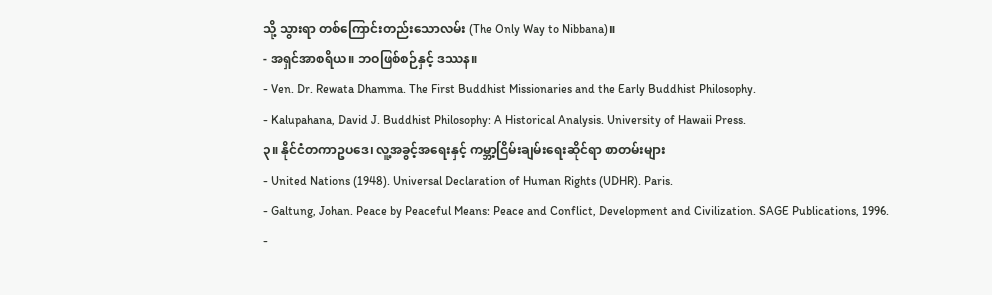သို့ သွားရာ တစ်ကြောင်းတည်းသောလမ်း (The Only Way to Nibbana)။
- အရှင်အာစရိယ။ ဘဝဖြစ်စဉ်နှင့် ဒဿန။
- Ven. Dr. Rewata Dhamma. The First Buddhist Missionaries and the Early Buddhist Philosophy.
- Kalupahana, David J. Buddhist Philosophy: A Historical Analysis. University of Hawaii Press.
၃။ နိုင်ငံတကာဥပဒေ၊ လူ့အခွင့်အရေးနှင့် ကမ္ဘာ့ငြိမ်းချမ်းရေးဆိုင်ရာ စာတမ်းများ
- United Nations (1948). Universal Declaration of Human Rights (UDHR). Paris.
- Galtung, Johan. Peace by Peaceful Means: Peace and Conflict, Development and Civilization. SAGE Publications, 1996.
-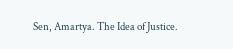Sen, Amartya. The Idea of Justice.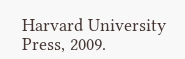Harvard University Press, 2009.